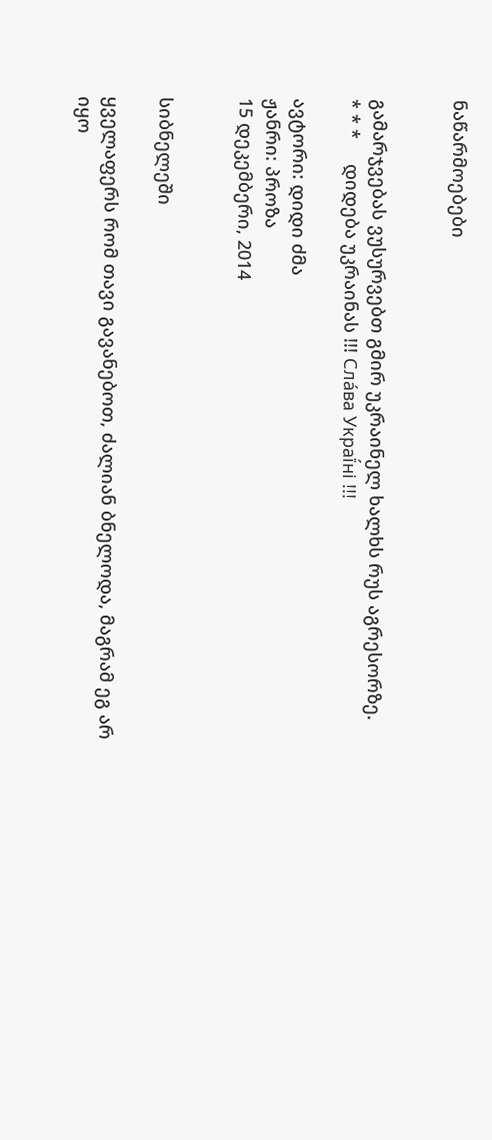ნაწარმოებები


გამარჯვებას ვუსურვებთ გმირ უკრაინელ ხალხს რუს აგრესორზე.     * * *     დიდება უკრაინას !!! Сла́ва Украї́ні !!!

ავტორი: დიდი ძმა
ჟანრი: პროზა
15 დეკემბერი, 2014


სიბნელეში

ყველაფერს რომ თავი გავანებოთ, ძალიან ბნელოდა, მაგრამ ეგ არ იყო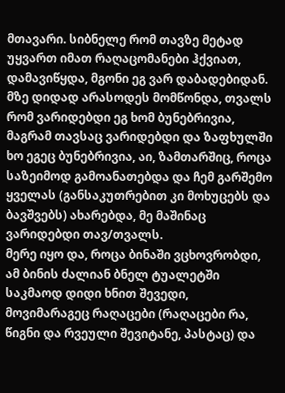მთავარი. სიბნელე რომ თავზე მეტად უყვართ იმათ რაღაცომანები ჰქვიათ, დამავიწყდა, მგონი ეგ ვარ დაბადებიდან.
მზე დიდად არასოდეს მომწონდა, თვალს რომ ვარიდებდი ეგ ხომ ბუნებრივია, მაგრამ თავსაც ვარიდებდი და ზაფხულში ხო ეგეც ბუნებრივია, აი, ზამთარშიც, როცა საზეიმოდ გამოანათებდა და ჩემ გარშემო ყველას (განსაკუთრებით კი მოხუცებს და ბავშვებს) ახარებდა, მე მაშინაც ვარიდებდი თავ/თვალს.
მერე იყო და, როცა ბინაში ვცხოვრობდი, ამ ბინის ძალიან ბნელ ტუალეტში საკმაოდ დიდი ხნით შევედი, მოვიმარაგეც რაღაცები (რაღაცები რა, წიგნი და რვეული შევიტანე, პასტაც) და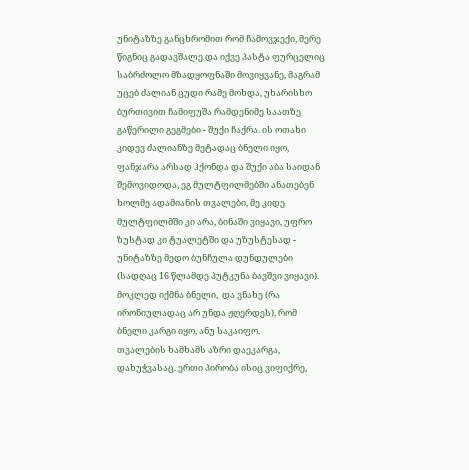უნიტაზზე განცხრომით რომ ჩამოვჯექი, მერე წიგნიც გადავშალე და იქვე პასტა ფურცელიც საბრძოლო მზადყოფნაში მოვიყვანე, მაგრამ უცებ ძალიან ცუდი რამე მოხდა, უხარისხო ბურთივით ჩამიფუშა რამდენიმე საათზე გაწერილი გეგმები - შუქი ჩაქრა. ის ოთახი კიდევ ძალიანზე მეტადაც ბნელი იყო, ფანჯარა არსად ჰქონდა და შუქი აბა საიდან შემოვიდოდა, ეგ მულტფილმებში ანათებენ ხოლმე ადამიანის თვალები, მე კიდე მულტფილმში კი არა, ბინაში ვიყავი, უფრო ზუსტად კი ტუალეტში და უზუსტესად - უნიტაზზე მედო ბუნჩულა დუნდულები (სადღაც 16 წლამდე პუტკუნა ბავშვი ვიყავი).
მოკლედ იქმნა ბნელი,  და ვნახე (რა ირონიულადაც არ უნდა ჟღერდეს), რომ ბნელი კარგი იყო, ანუ საკაიფო.
თვალების ხამხამს აზრი დაეკარგა, დახუჭვასაც. ერთი პირობა ისიც ვიფიქრე,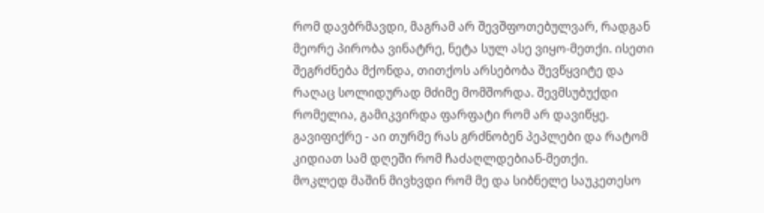რომ დავბრმავდი, მაგრამ არ შევშფოთებულვარ, რადგან მეორე პირობა ვინატრე, ნეტა სულ ასე ვიყო-მეთქი. ისეთი შეგრძნება მქონდა, თითქოს არსებობა შევწყვიტე და რაღაც სოლიდურად მძიმე მომშორდა. შევმსუბუქდი რომელია, გამიკვირდა ფარფატი რომ არ დავიწყე. გავიფიქრე - აი თურმე რას გრძნობენ პეპლები და რატომ კიდიათ სამ დღეში რომ ჩაძაღლდებიან-მეთქი.
მოკლედ მაშინ მივხვდი რომ მე და სიბნელე საუკეთესო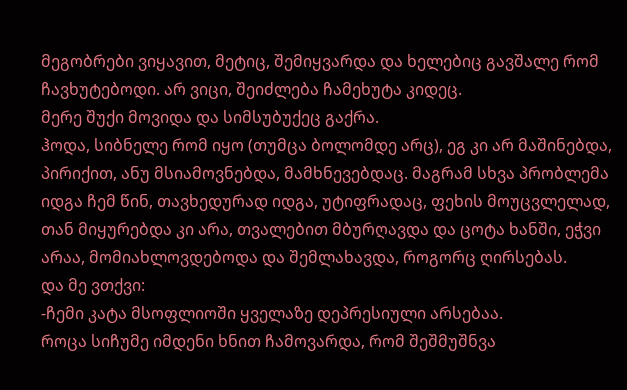მეგობრები ვიყავით, მეტიც, შემიყვარდა და ხელებიც გავშალე რომ ჩავხუტებოდი. არ ვიცი, შეიძლება ჩამეხუტა კიდეც.
მერე შუქი მოვიდა და სიმსუბუქეც გაქრა.
ჰოდა, სიბნელე რომ იყო (თუმცა ბოლომდე არც), ეგ კი არ მაშინებდა, პირიქით, ანუ მსიამოვნებდა, მამხნევებდაც. მაგრამ სხვა პრობლემა იდგა ჩემ წინ, თავხედურად იდგა, უტიფრადაც, ფეხის მოუცვლელად, თან მიყურებდა კი არა, თვალებით მბურღავდა და ცოტა ხანში, ეჭვი არაა, მომიახლოვდებოდა და შემლახავდა, როგორც ღირსებას.
და მე ვთქვი:
-ჩემი კატა მსოფლიოში ყველაზე დეპრესიული არსებაა.
როცა სიჩუმე იმდენი ხნით ჩამოვარდა, რომ შეშმუშნვა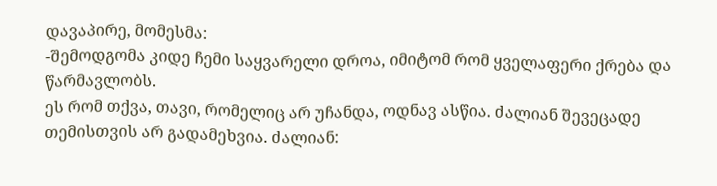დავაპირე, მომესმა:
-შემოდგომა კიდე ჩემი საყვარელი დროა, იმიტომ რომ ყველაფერი ქრება და წარმავლობს.
ეს რომ თქვა, თავი, რომელიც არ უჩანდა, ოდნავ ასწია. ძალიან შევეცადე თემისთვის არ გადამეხვია. ძალიან: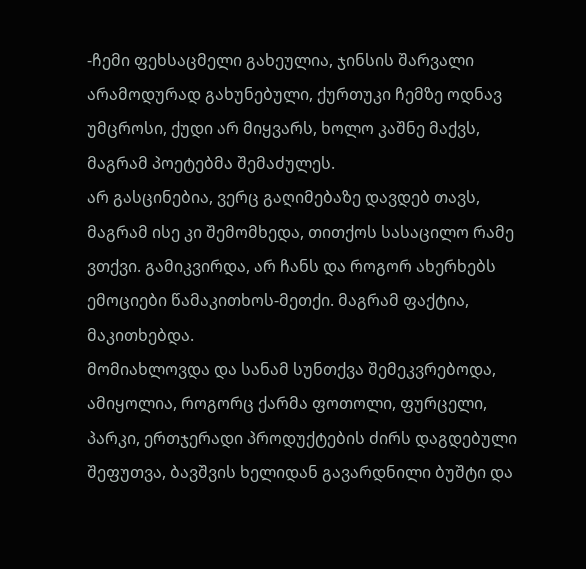-ჩემი ფეხსაცმელი გახეულია, ჯინსის შარვალი არამოდურად გახუნებული, ქურთუკი ჩემზე ოდნავ უმცროსი, ქუდი არ მიყვარს, ხოლო კაშნე მაქვს, მაგრამ პოეტებმა შემაძულეს.
არ გასცინებია, ვერც გაღიმებაზე დავდებ თავს, მაგრამ ისე კი შემომხედა, თითქოს სასაცილო რამე ვთქვი. გამიკვირდა, არ ჩანს და როგორ ახერხებს ემოციები წამაკითხოს-მეთქი. მაგრამ ფაქტია, მაკითხებდა.
მომიახლოვდა და სანამ სუნთქვა შემეკვრებოდა, ამიყოლია, როგორც ქარმა ფოთოლი, ფურცელი, პარკი, ერთჯერადი პროდუქტების ძირს დაგდებული შეფუთვა, ბავშვის ხელიდან გავარდნილი ბუშტი და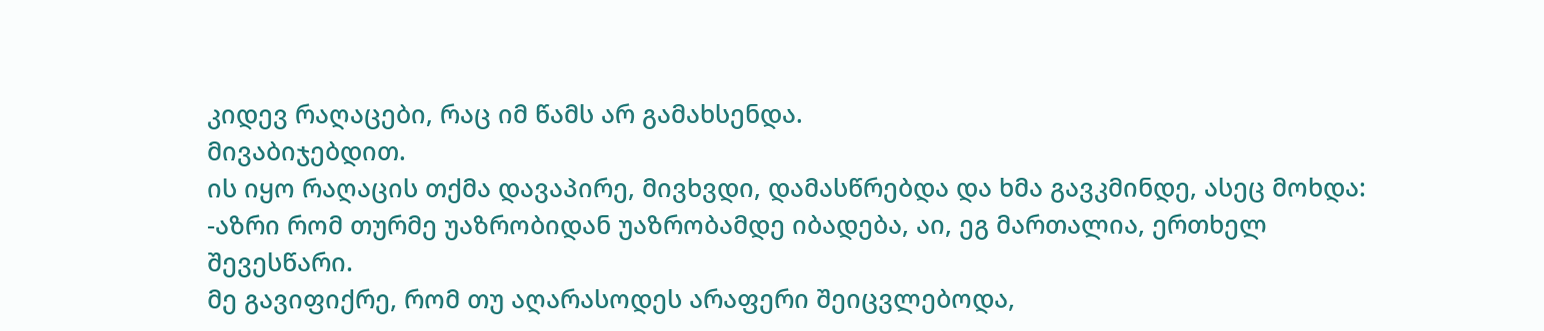კიდევ რაღაცები, რაც იმ წამს არ გამახსენდა.
მივაბიჯებდით.
ის იყო რაღაცის თქმა დავაპირე, მივხვდი, დამასწრებდა და ხმა გავკმინდე, ასეც მოხდა:
-აზრი რომ თურმე უაზრობიდან უაზრობამდე იბადება, აი, ეგ მართალია, ერთხელ შევესწარი.
მე გავიფიქრე, რომ თუ აღარასოდეს არაფერი შეიცვლებოდა,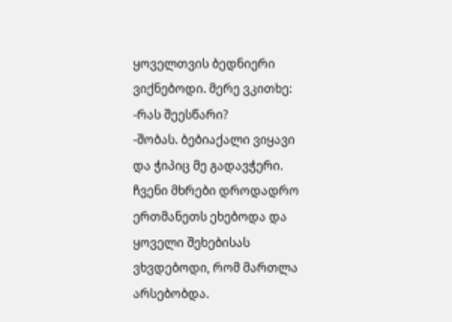ყოველთვის ბედნიერი ვიქნებოდი. მერე ვკითხე:
-რას შეესწარი?
-შობას. ბებიაქალი ვიყავი და ჭიპიც მე გადავჭერი.
ჩვენი მხრები დროდადრო ერთმანეთს ეხებოდა და ყოველი შეხებისას ვხვდებოდი, რომ მართლა არსებობდა.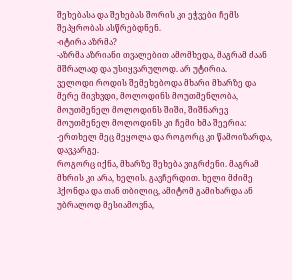შეხებასა და შეხებას შორის კი ეჭვები ჩემს შეპყრობას ასწრებდნენ.
-იტირა აზრმა?
-აზრმა აზრიანი თვალებით ამომხედა, მაგრამ ძაან მშრალად და უსიყვარულოდ. არ უტირია.
ველოდი როდის შემეხებოდა მხარი მხარზე და მერე მივხვდი, მოლოდინს მოუთმენლობა, მოუთმენელ მოლოდინს შიში, შიშნარევ მოუთმენელ მოლოდინს კი ჩემი ხმა შეერია:
-ერთხელ მეც მეყოლა და როგორც კი წამოიზარდა, დავკარგე.
როგორც იქნა, მხარზე შეხება ვიგრძენი. მაგრამ მხრის კი არა, ხელის. გავჩერდით. ხელი მძიმე ჰქონდა და თან თბილიც, ამიტომ გამიხარდა ან უბრალოდ მესიამოვნა,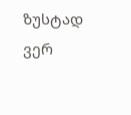ზუსტად ვერ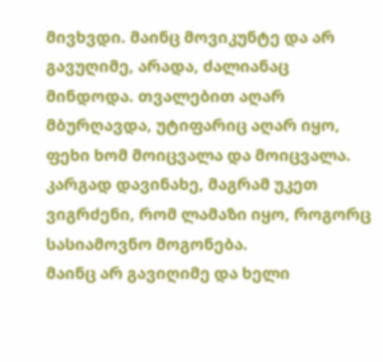მივხვდი. მაინც მოვიკუნტე და არ გავუღიმე, არადა, ძალიანაც მინდოდა. თვალებით აღარ მბურღავდა, უტიფარიც აღარ იყო, ფეხი ხომ მოიცვალა და მოიცვალა.
კარგად დავინახე, მაგრამ უკეთ ვიგრძენი, რომ ლამაზი იყო, როგორც სასიამოვნო მოგონება.
მაინც არ გავიღიმე და ხელი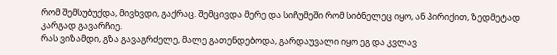რომ შემსუბუქდა, მივხვდი, გაქრაც. შემცივდა მერე და სიჩუმეში რომ სიბნელეც იყო, ან პირიქით, ზედმეტად კარგად გავარჩიე.
რას ვიზამდი, გზა გავაგრძელე, მალე გათენდებოდა, გარდაუვალი იყო ეგ და კვლავ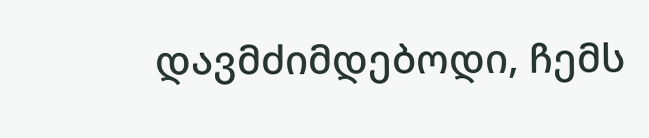დავმძიმდებოდი, ჩემს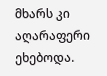მხარს კი აღარაფერი ეხებოდა.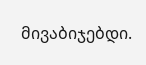მივაბიჯებდი.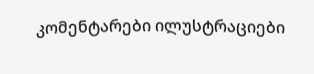კომენტარები ილუსტრაციები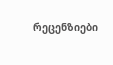რეცენზიები